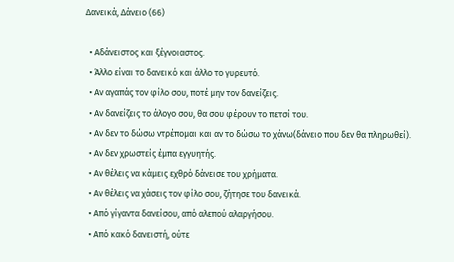Δανεικά, Δάνειο (66)

  • Αδάνειστος και ξέγνοιαστος.
  • Άλλο είναι το δανεικό και άλλο το γυρευτό.
  • Αν αγαπάς τον φίλο σου, ποτέ μην τον δανείζεις.
  • Αν δανείζεις το άλογο σου, θα σου φέρουν το πετσί του.
  • Αν δεν το δώσω ντρέπομαι και αν το δώσω το χάνω(δάνειο που δεν θα πληρωθεί).
  • Αν δεν χρωστείς έμπα εγγυητής.
  • Αν θέλεις να κάμεις εχθρό δάνεισε του χρήματα.
  • Αν θέλεις να χάσεις τον φίλο σου, ζήτησε του δανεικά.
  • Από γίγαντα δανείσου, από αλεπού αλαργήσου.
  • Από κακό δανειστή, ούτε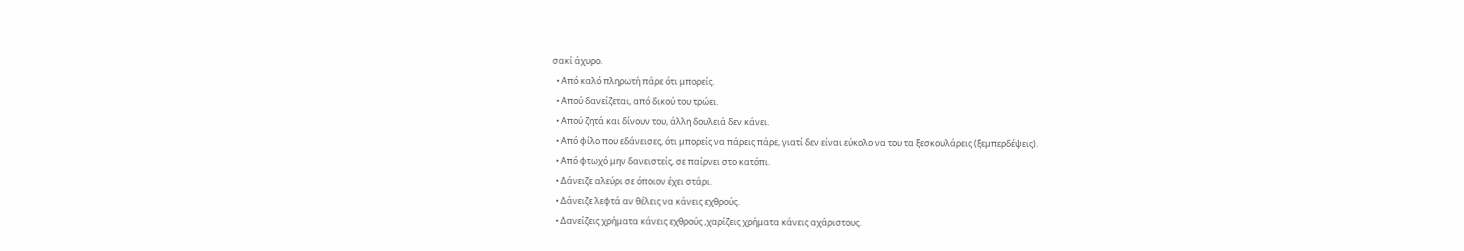σακί άχυρο.
  • Από καλό πληρωτή πάρε ότι μπορείς.
  • Απού δανείζεται, από δικού του τρώει.
  • Απού ζητά και δίνουν του, άλλη δουλειά δεν κάνει.
  • Από φίλο που εδάνεισες, ότι μπορείς να πάρεις πάρε, γιατί δεν είναι εύκολο να του τα ξεσκουλάρεις (ξεμπερδέψεις).
  • Από φτωχό μην δανειστείς, σε παίρνει στο κατόπι.
  • Δάνειζε αλεύρι σε όποιον έχει στάρι.
  • Δάνειζε λεφτά αν θέλεις να κάνεις εχθρούς.
  • Δανείζεις χρήματα κάνεις εχθρούς ,χαρίζεις χρήματα κάνεις αχάριστους.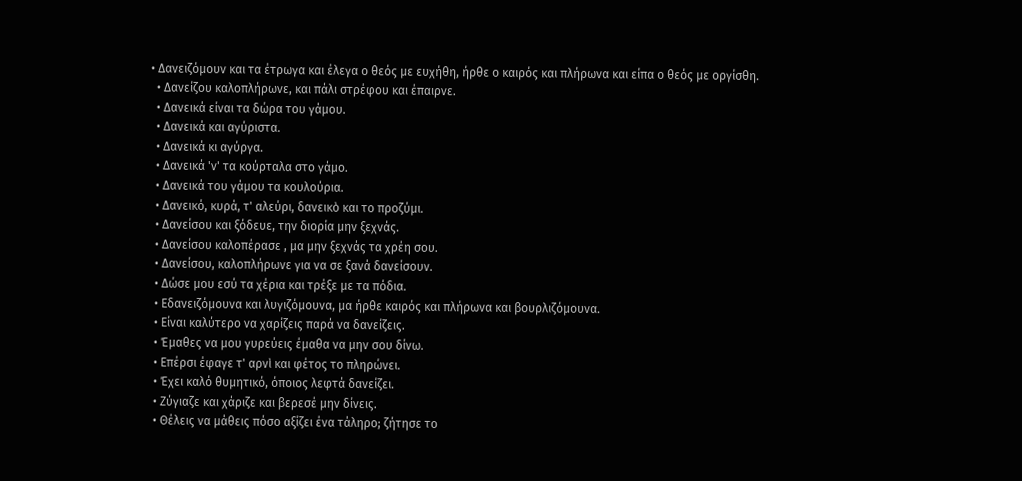• Δανειζόμουν και τα έτρωγα και έλεγα ο θεός με ευχήθη, ήρθε ο καιρός και πλήρωνα και είπα ο θεός με οργίσθη.
  • Δανείζου καλοπλήρωνε, και πάλι στρέφου και έπαιρνε.
  • Δανεικά είναι τα δώρα του γάμου.
  • Δανεικά και αγύριστα.
  • Δανεικά κι αγύργα.
  • Δανεικά 'ν' τα κούρταλα στο γάμο.
  • Δανεικά του γάμου τα κουλούρια.
  • Δανεικό, κυρά, τ' αλεύρι, δανεικὸ και το προζύμι.
  • Δανείσου και ξόδευε, την διορία μην ξεχνάς.
  • Δανείσου καλοπέρασε , μα μην ξεχνάς τα χρέη σου.
  • Δανείσου, καλοπλήρωνε για να σε ξανά δανείσουν.
  • Δώσε μου εσύ τα χέρια και τρέξε με τα πόδια.
  • Εδανειζόμουνα και λυγιζόμουνα, μα ήρθε καιρός και πλήρωνα και βουρλιζόμουνα.
  • Είναι καλύτερο να χαρίζεις παρά να δανείζεις.
  • Έμαθες να μου γυρεύεις έμαθα να μην σου δίνω.
  • Επέρσι έφαγε τ' αρνὶ και φέτος το πληρώνει.
  • Έχει καλό θυμητικό, όποιος λεφτά δανείζει.
  • Ζύγιαζε και χάριζε και βερεσέ μην δίνεις.
  • Θέλεις να μάθεις πόσο αξίζει ένα τάληρο; ζήτησε το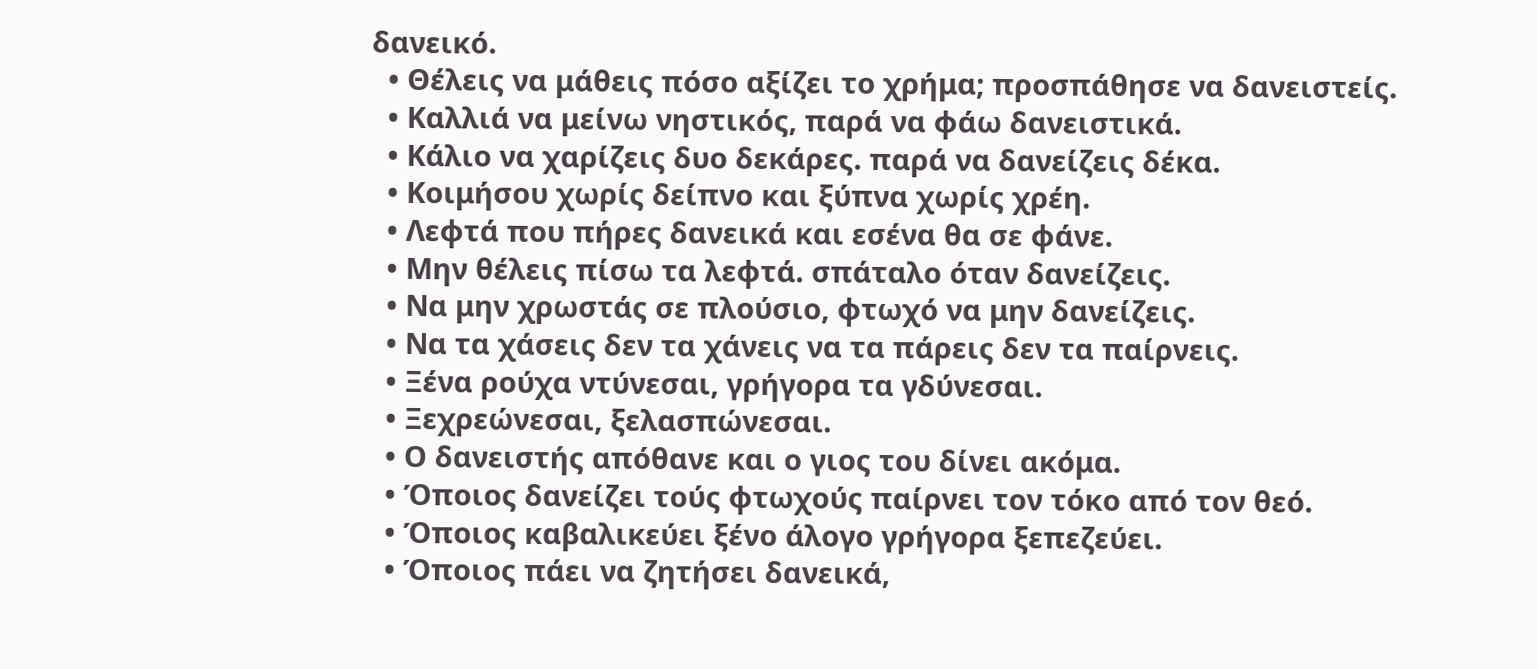δανεικό.
  • Θέλεις να μάθεις πόσο αξίζει το χρήμα; προσπάθησε να δανειστείς.
  • Καλλιά να μείνω νηστικός, παρά να φάω δανειστικά.
  • Κάλιο να χαρίζεις δυο δεκάρες. παρά να δανείζεις δέκα.
  • Κοιμήσου χωρίς δείπνο και ξύπνα χωρίς χρέη.
  • Λεφτά που πήρες δανεικά και εσένα θα σε φάνε.
  • Μην θέλεις πίσω τα λεφτά. σπάταλο όταν δανείζεις.
  • Να μην χρωστάς σε πλούσιο, φτωχό να μην δανείζεις.
  • Να τα χάσεις δεν τα χάνεις να τα πάρεις δεν τα παίρνεις.
  • Ξένα ρούχα ντύνεσαι, γρήγορα τα γδύνεσαι.
  • Ξεχρεώνεσαι, ξελασπώνεσαι.
  • Ο δανειστής απόθανε και ο γιος του δίνει ακόμα.
  • Όποιος δανείζει τούς φτωχούς παίρνει τον τόκο από τον θεό.
  • Όποιος καβαλικεύει ξένο άλογο γρήγορα ξεπεζεύει.
  • Όποιος πάει να ζητήσει δανεικά,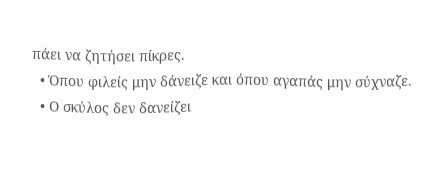πάει να ζητήσει πίκρες.
  • Όπου φιλείς μην δάνειζε και όπου αγαπάς μην σύχναζε.
  • Ο σκύλος δεν δανείζει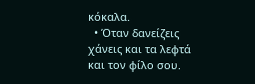κόκαλα.
  • Όταν δανείζεις χάνεις και τα λεφτά και τον φίλο σου.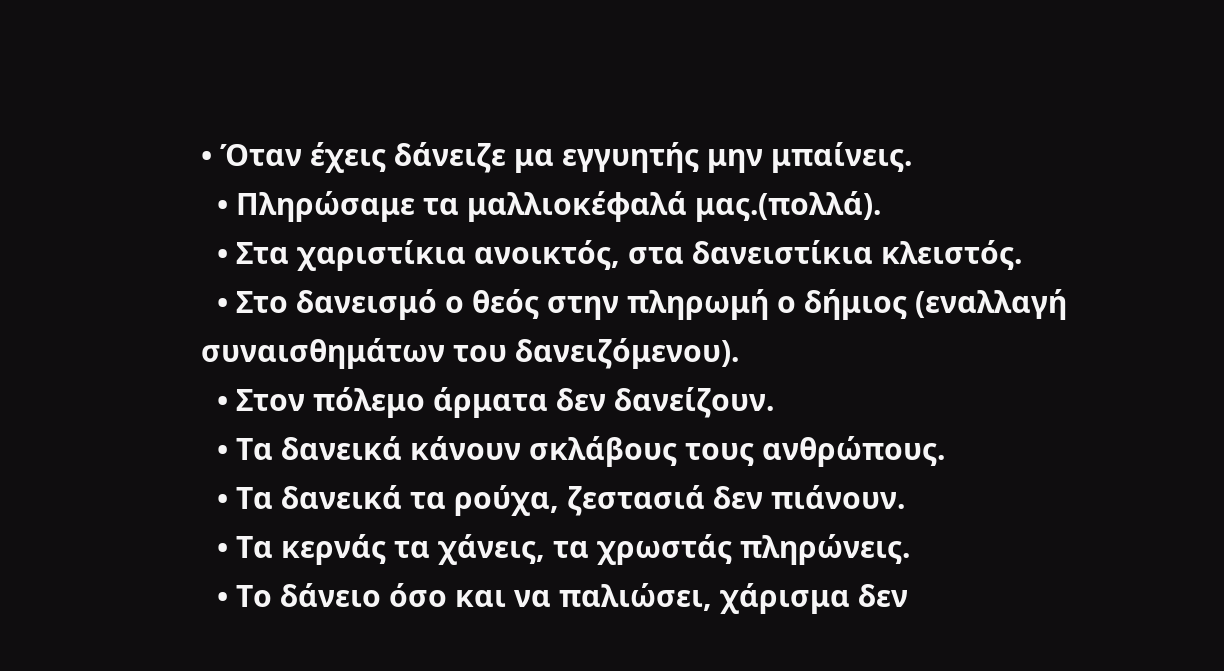• Όταν έχεις δάνειζε μα εγγυητής μην μπαίνεις.
  • Πληρώσαμε τα μαλλιοκέφαλά μας.(πολλά).
  • Στα χαριστίκια ανοικτός, στα δανειστίκια κλειστός.
  • Στο δανεισμό ο θεός στην πληρωμή ο δήμιος (εναλλαγή συναισθημάτων του δανειζόμενου).
  • Στον πόλεμο άρματα δεν δανείζουν.
  • Τα δανεικά κάνουν σκλάβους τους ανθρώπους.
  • Τα δανεικά τα ρούχα, ζεστασιά δεν πιάνουν.
  • Τα κερνάς τα χάνεις, τα χρωστάς πληρώνεις.
  • Το δάνειο όσο και να παλιώσει, χάρισμα δεν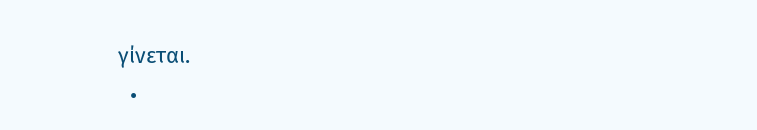γίνεται.
  •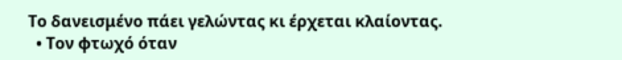Το δανεισμένο πάει γελώντας κι έρχεται κλαίοντας.
  • Τον φτωχό όταν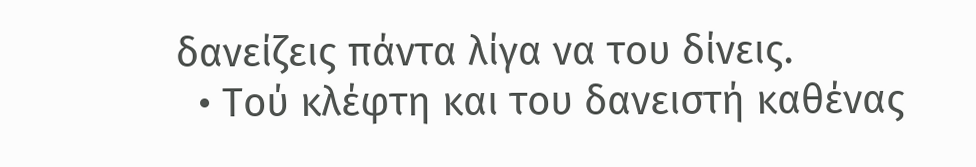δανείζεις πάντα λίγα να του δίνεις.
  • Τού κλέφτη και του δανειστή καθένας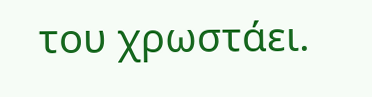του χρωστάει.